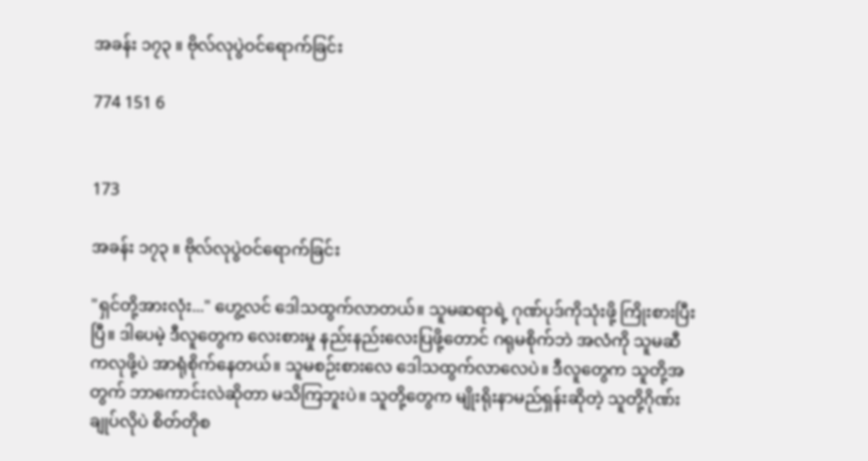အခန်း ၁၇၃ ။ ဗိုလ်လုပွဲဝင်ရောက်ခြင်း

774 151 6


173

အခန်း ၁၇၃ ။ ဗိုလ်လုပွဲဝင်ရောက်ခြင်း

"ရှင်တို့အားလုံး..." ဟွေ့လင် ဒေါသထွက်လာတယ်။ သူမဆရာရဲ့ ဂုဏ်ပုဒ်ကိုသုံးဖို့ ကြိုးစားပြီးပြီ။ ဒါပေမဲ့ ဒီလူတွေက လေးစားမှု နည်းနည်းလေးပြဖို့တောင် ဂရုမစိုက်ဘဲ အလံကို သူမဆီကလုဖို့ပဲ အာရုံစိုက်နေတယ်။ သူမစဉ်းစားလေ ဒေါသထွက်လာလေပဲ။ ဒီလူတွေက သူတို့အတွက် ဘာကောင်းလဲဆိုတာ မသိကြဘူးပဲ။ သူတို့တွေက မျိုးရိုးနာမည်ရှန်းဆိုတဲ့ သူတို့ဂိုဏ်းချုပ်လိုပဲ စိတ်တိုစ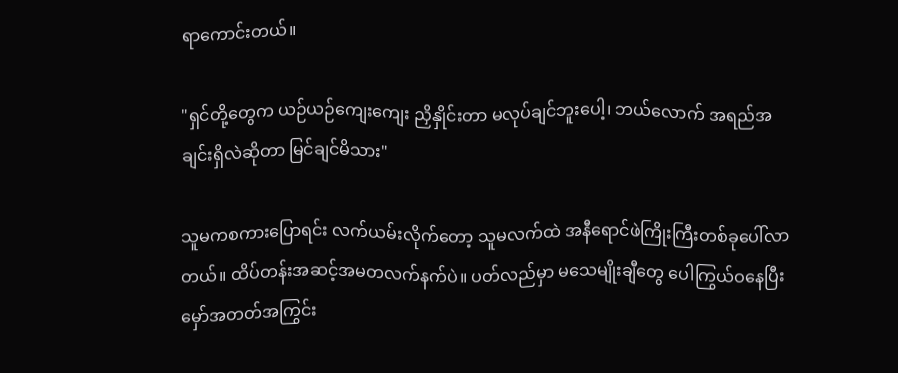ရာကောင်းတယ်။

"ရှင်တို့တွေက ယဉ်ယဉ်ကျေးကျေး ညှိနှိုင်းတာ မလုပ်ချင်ဘူးပေါ့၊ ဘယ်လောက် အရည်အချင်းရှိလဲဆိုတာ မြင်ချင်မိသား"

သူမကစကားပြောရင်း လက်ယမ်းလိုက်တော့ သူမလက်ထဲ အနီရောင်ဖဲကြိုးကြီးတစ်ခုပေါ်လာတယ်။ ထိပ်တန်းအဆင့်အမတလက်နက်ပဲ။ ပတ်လည်မှာ မသေမျိုးချီတွေ ပေါကြွယ်ဝနေပြီး မှော်အတတ်အကြွင်း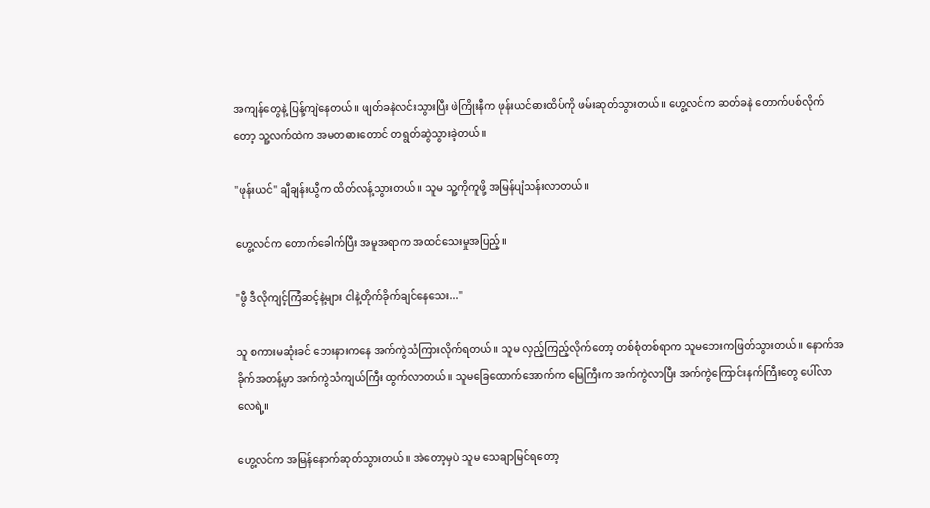အကျန်တွေနဲ့ ပြန့်ကျဲနေတယ်။ ဖျတ်ခနဲလင်းသွားပြီး ဖဲကြိုးနီက ဖုန်းယင်ဓားထိပ်ကို ဖမ်းဆုတ်သွားတယ်။ ဟွေ့လင်က ဆတ်ခနဲ တောက်ပစ်လိုက်တော့ သူ့လက်ထဲက အမတဓားတောင် တရွတ်ဆွဲသွားခဲ့တယ်။

"ဖုန်းယင်" ချီချန်းယွီက ထိတ်လန့်သွားတယ်။ သူမ သူ့ကိုကူ‌ဖို့ အမြန်ပျံသန်းလာတယ်။

ဟွေ့လင်က တောက်ခေါက်ပြီး အမူအရာက အထင်သေးမှုအပြည့်။

"ဖွီ ဒီလိုကျင့်ကြံဆင့်နဲ့များ ငါနဲ့တိုက်ခိုက်ချင်နေသေး..."

သူ စကားမဆုံးခင် ဘေးနားကနေ အက်ကွဲသံကြားလိုက်ရတယ်။ သူမ လှည့်ကြည့်လိုက်တော့ တစ်စုံတစ်ရာက သူမဘေးကဖြတ်သွားတယ်။ နောက်အခိုက်အတန့်မှာ အက်ကွဲသံကျယ်ကြီး ထွက်လာတယ်။ သူမခြေထောက်အောက်က မြေကြီးက အက်ကွဲလာပြီး အက်ကွဲကြောင်းနက်ကြီးတွေ ပေါ်လာလေရဲ့။

ဟွေ့လင်က အမြန်နောက်ဆုတ်သွားတယ်။ အဲတော့မှပဲ သူမ သေချာမြင်ရတော့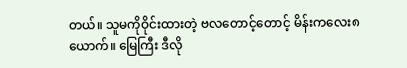တယ်။ သူမကိုဝိုင်းထားတဲ့ ဗလတောင့်တောင့် မိန်းကလေး၈ယောက်။ မြေကြီး ဒီလို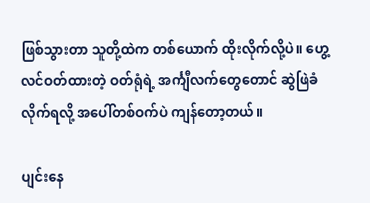ဖြစ်သွားတာ သူတို့ထဲက တစ်ယောက် ထိုးလိုက်လို့ပဲ။ ဟွေ့လင်ဝတ်ထားတဲ့ ဝတ်ရုံရဲ့ အင်္ကျီလက်တွေတောင် ဆွဲဖြဲခံလိုက်ရလို့ အပေါ်တစ်ဝက်ပဲ ကျန်တော့တယ်။

ပျင်းနေ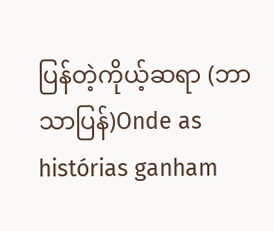ပြန်တဲ့ကိုယ့်ဆရာ (ဘာသာပြန်)Onde as histórias ganham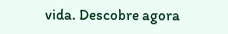vida. Descobre agora